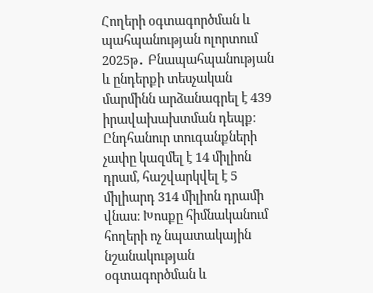Հողերի օգտագործման և պահպանության ոլորտում 2025թ․ Բնապահպանության և ընդերքի տեսչական մարմինն արձանագրել է 439 իրավախախտման դեպք։ Ընդհանուր տուգանքների չափը կազմել է 14 միլիոն դրամ, հաշվարկվել է 5 միլիարդ 314 միլիոն դրամի վնաս։ Խոսքը հիմնականում հողերի ոչ նպատակային նշանակության օգտագործման և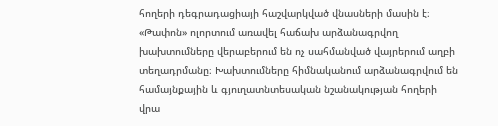հողերի դեգրադացիայի հաշվարկված վնասների մասին է։
«Թափոն» ոլորտում առավել հաճախ արձանագրվող խախտումները վերաբերում են ոչ սահմանված վայրերում աղբի տեղադրմանը։ Խախտումները հիմնականում արձանագրվում են համայնքային և գյուղատնտեսական նշանակության հողերի վրա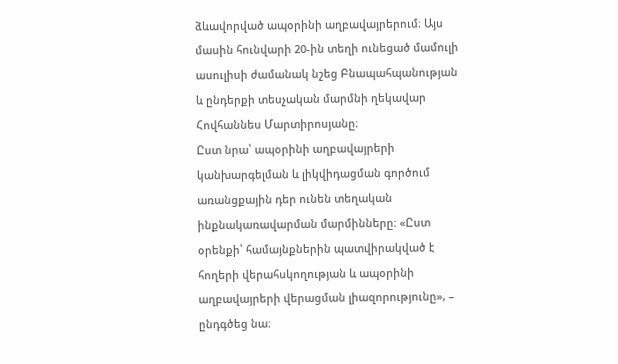ձևավորված ապօրինի աղբավայրերում։ Այս մասին հունվարի 20-ին տեղի ունեցած մամուլի ասուլիսի ժամանակ նշեց Բնապահպանության և ընդերքի տեսչական մարմնի ղեկավար Հովհաննես Մարտիրոսյանը։
Ըստ նրա՝ ապօրինի աղբավայրերի կանխարգելման և լիկվիդացման գործում առանցքային դեր ունեն տեղական ինքնակառավարման մարմինները։ «Ըստ օրենքի՝ համայնքներին պատվիրակված է հողերի վերահսկողության և ապօրինի աղբավայրերի վերացման լիազորությունը», – ընդգծեց նա։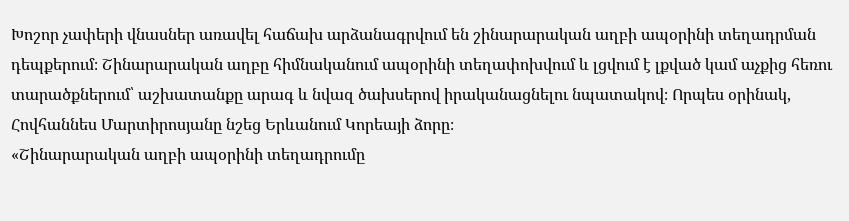Խոշոր չափերի վնասներ առավել հաճախ արձանագրվում են շինարարական աղբի ապօրինի տեղադրման դեպքերում։ Շինարարական աղբը հիմնականում ապօրինի տեղափոխվում և լցվում է լքված կամ աչքից հեռու տարածքներում՝ աշխատանքը արագ և նվազ ծախսերով իրականացնելու նպատակով։ Որպես օրինակ, Հովհաննես Մարտիրոսյանը նշեց Երևանում Կորեայի ձորը։
«Շինարարական աղբի ապօրինի տեղադրումը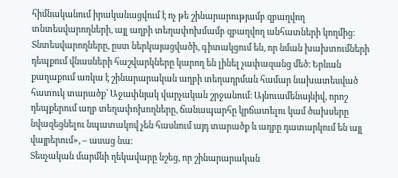հիմնականում իրականացվում է ոչ թե շինարարությամբ զբաղվող տնտեսվարողների, այլ աղբի տեղափոխմամբ զբաղվող անհատների կողմից։ Տնտեսվարողները, ըստ ներկայացվածի, գիտակցում են, որ նման խախտումների դեպքում վնասների հաշվարկները կարող են լինել չափազանց մեծ։ Երևան քաղաքում առկա է շինարարական աղբի տեղադրման համար նախատեսված հատուկ տարածք՝ Աջափնյակ վարչական շրջանում։ Այնուամենայնիվ, որոշ դեպքերում աղբ տեղափոխողները, ճանապարհը կրճատելու կամ ծախսերը նվազեցնելու նպատակով չեն հասնում այդ տարածք և աղբը դատարկում են այլ վայրերում», – ասաց նա։
Տեսչական մարմնի ղեկավարը նշեց, որ շինարարական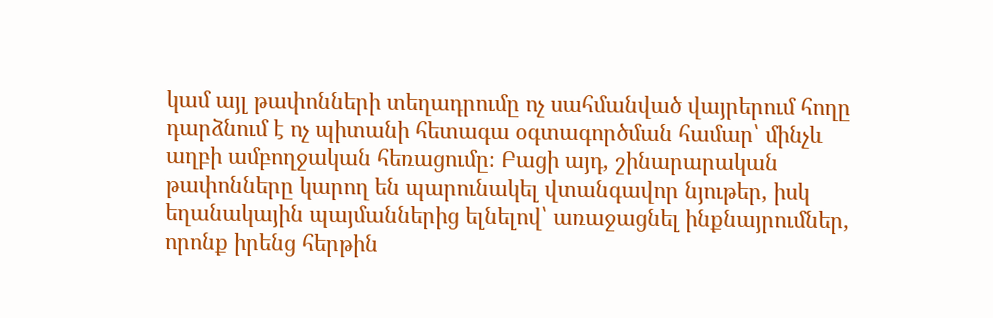կամ այլ թափոնների տեղադրումը ոչ սահմանված վայրերում հողը դարձնում է ոչ պիտանի հետագա օգտագործման համար՝ մինչև աղբի ամբողջական հեռացումը։ Բացի այդ, շինարարական թափոնները կարող են պարունակել վտանգավոր նյութեր, իսկ եղանակային պայմաններից ելնելով՝ առաջացնել ինքնայրումներ, որոնք իրենց հերթին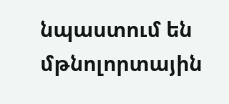նպաստում են մթնոլորտային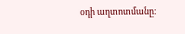օդի աղտոտմանը։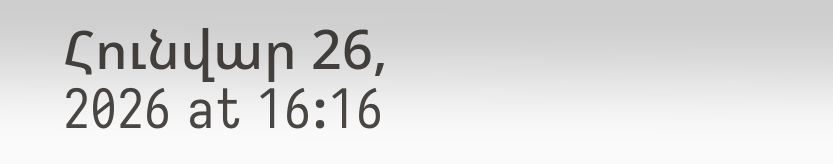Հունվար 26, 2026 at 16:16